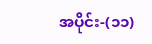အပိုင်း-(၁၁)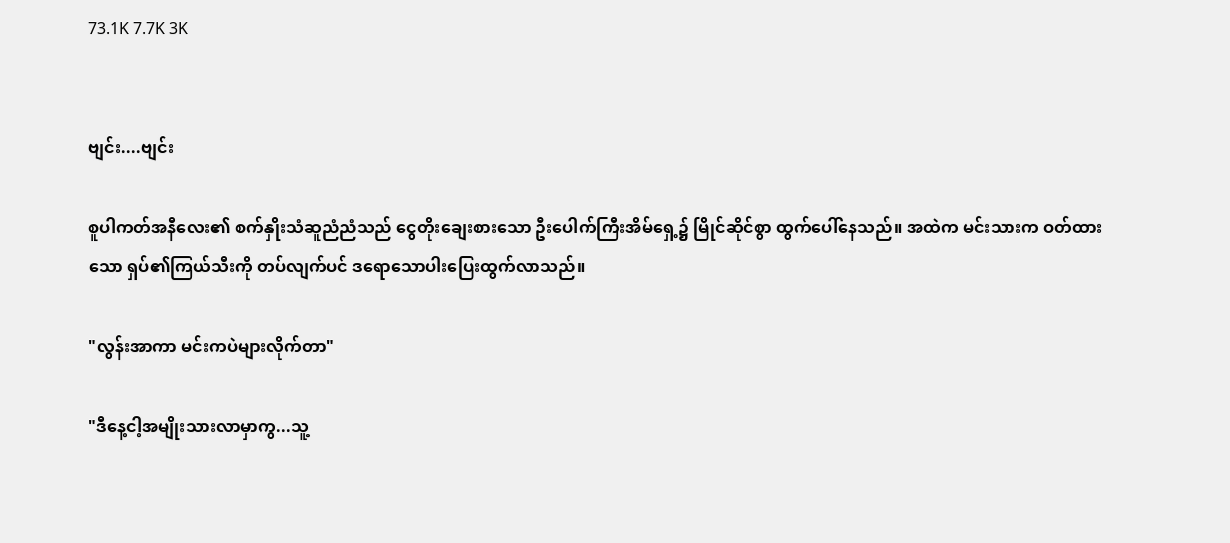73.1K 7.7K 3K


ဗျင်း....ဗျင်း

စူပါကတ်အနီလေး၏ စက်နှိုးသံဆူညံညံသည် ငွေတိုးချေးစားသော ဦးပေါက်ကြီးအိမ်ရှေ့၌ မြိုင်ဆိုင်စွာ ထွက်ပေါ်နေသည်။ အထဲက မင်းသားက ဝတ်ထားသော ရှပ်၏ကြယ်သီးကို တပ်လျက်ပင် ဒရောသောပါးပြေးထွက်လာသည်။

"လွန်းအာကာ မင်းကပဲများလိုက်တာ"

"ဒီနေ့ငါ့အမျိုးသားလာမှာကွ...သူ့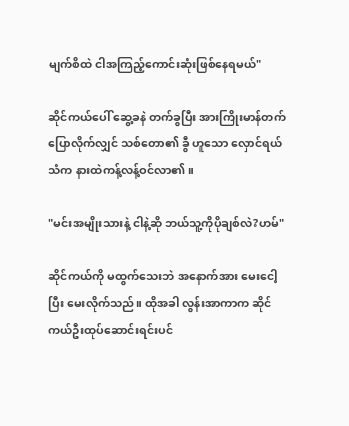မျက်စိထဲ ငါအကြည့်ကောင်းဆုံးဖြစ်နေရမယ်"

ဆိုင်ကယ်ပေါ် ဆွေ့ခနဲ တက်ခွပြီး အားကြိုးမာန်တက်ပြောလိုက်လျှင် သစ်တော၏ ခွီ ဟူသော လှောင်ရယ်သံက နားထဲကန့်လန့်ဝင်လာ၏။

"မင်းအမျိုးသားနဲ့ ငါနဲ့ဆို ဘယ်သူ့ကိုပိုချစ်လဲ?ဟမ်"

ဆိုင်ကယ်ကို မထွက်သေးဘဲ အနောက်အား မေးငေါ့ပြီး မေးလိုက်သည်။ ထိုအခါ လွန်းအာကာက ဆိုင်ကယ်ဦးထုပ်ဆောင်းရင်းပင်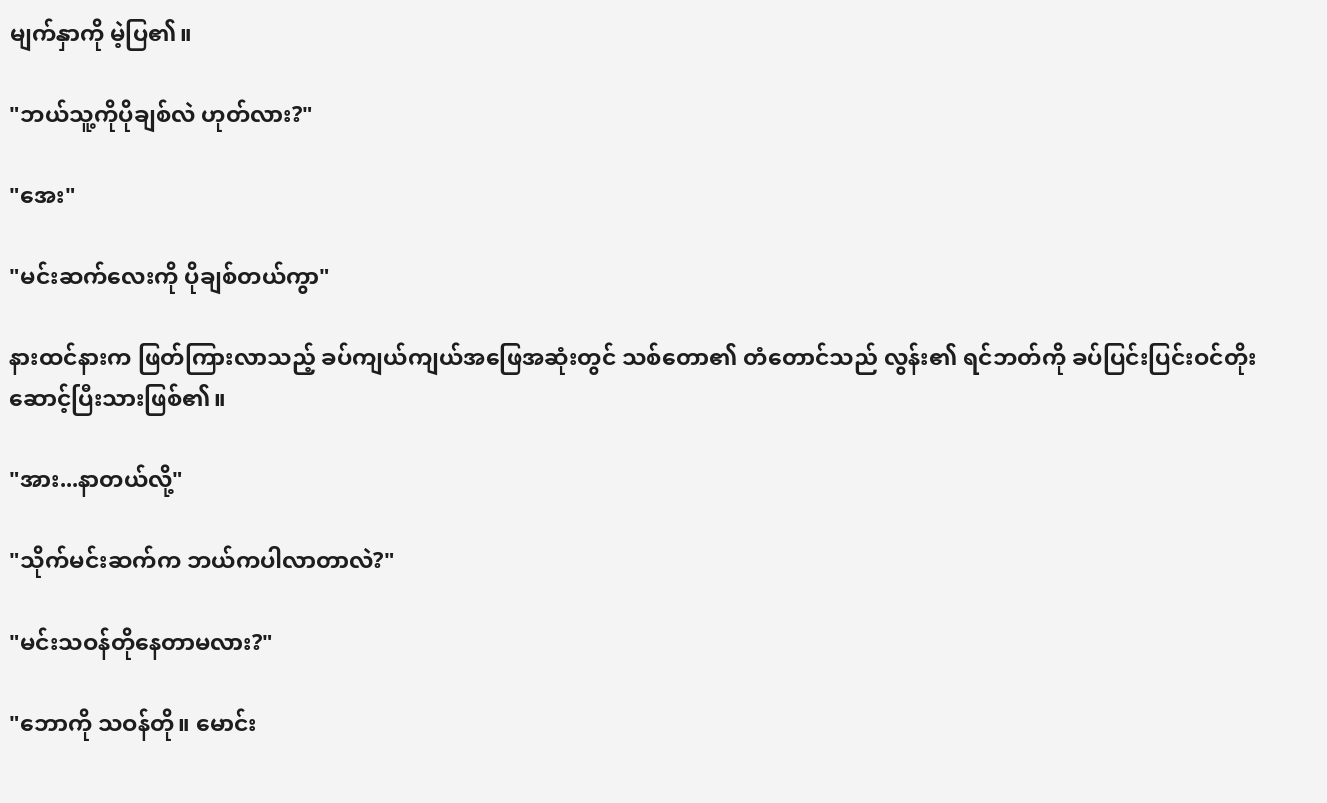မျက်နှာကို မဲ့ပြ၏။

"ဘယ်သူ့ကိုပိုချစ်လဲ ဟုတ်လား?"

"အေး"

"မင်းဆက်လေးကို ပိုချစ်တယ်ကွာ"

နားထင်နားက ဖြတ်ကြားလာသည့် ခပ်ကျယ်ကျယ်အဖြေအဆုံးတွင် သစ်တော၏ တံတောင်သည် လွန်း၏ ရင်ဘတ်ကို ခပ်ပြင်းပြင်းဝင်တိုးဆောင့်ပြီးသားဖြစ်၏။

"အား...နာတယ်လို့"

"သိုက်မင်းဆက်က ဘယ်ကပါလာတာလဲ?"

"မင်းသဝန်တိုနေတာမလား?"

"ဘောကို သဝန်တို။ မောင်း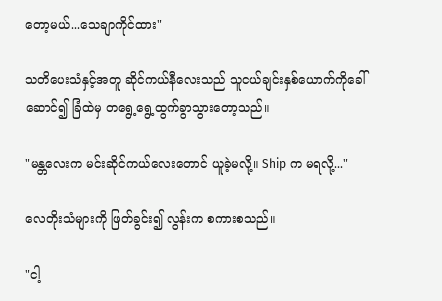တော့မယ်...သေချာကိုင်ထား"

သတိပေးသံနှင့်အတူ ဆိုင်ကယ်နီလေးသည် သူငယ်ချင်းနှစ်ယောက်ကိုခေါ်ဆောင်၍ ခြံထဲမှ တရွေ့ရွေ့ထွက်ခွာသွားတော့သည်။

"မန္တလေးက မင်းဆိုင်ကယ်လေးတောင် ယူခဲ့မလို့။ Ship က မရလို့..."

လေတိုးသံများကို ဖြတ်ခွင်း၍ လွန်းက စကားစသည်။

"ငါ့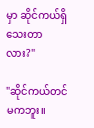မှာ ဆိုင်ကယ်ရှိသေးတာလား?"

"ဆိုင်ကယ်တင်မကဘူး။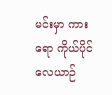မင်းမှာ ကားရော ကိုယ်ပိုင်လေယာဉ်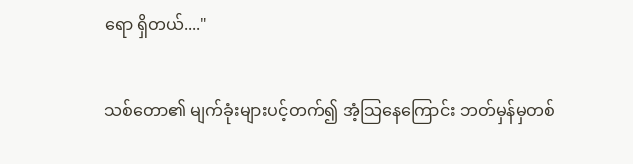ရော ရှိတယ်...."

သစ်တော၏ မျက်ခုံးများပင့်တက်၍ အံ့သြနေကြောင်း ဘတ်မှန်မှတစ်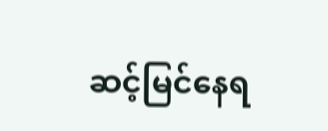ဆင့်မြင်နေရ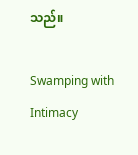သည်။

Swamping with Intimacy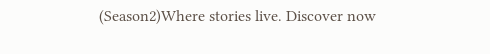(Season2)Where stories live. Discover now